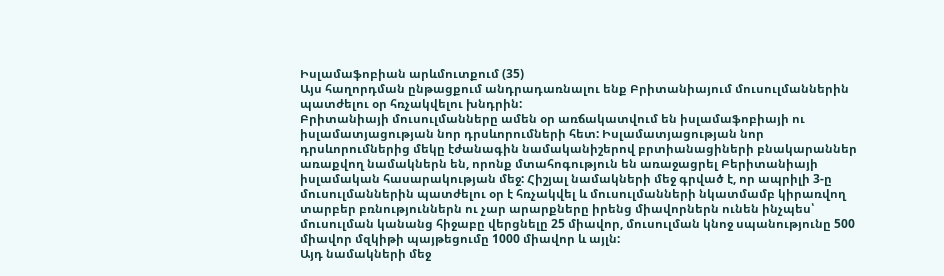Իսլամաֆոբիան արևմուտքում (35)
Այս հաղորդման ընթացքում անդրադառնալու ենք Բրիտանիայում մուսուլմաններին պատժելու օր հռչակվելու խնդրին:
Բրիտանիայի մուսուլմանները ամեն օր առճակատվում են իսլամաֆոբիայի ու իսլամատյացության նոր դրսևորումների հետ: Իսլամատյացության նոր դրսևորումներից մեկը էժանագին նամականիշերով բրտիանացիների բնակարաններ առաքվող նամակներն են, որոնք մտահոգություն են առաջացրել Բերիտանիայի իսլամական հասարակության մեջ: Հիշյալ նամակների մեջ գրված է, որ ապրիլի 3-ը մուսուլմաններին պատժելու օր է հռչակվել և մուսուլմանների նկատմամբ կիրառվող տարբեր բռնություններն ու չար արարքները իրենց միավորներն ունեն ինչպես՝ մուսուլման կանանց հիջաբը վերցնելը 25 միավոր, մուսուլման կնոջ սպանությունը 500 միավոր մզկիթի պայթեցումը 1000 միավոր և այլն:
Այդ նամակների մեջ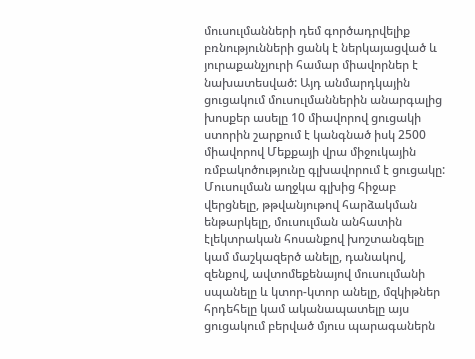մուսուլմանների դեմ գործադրվելիք բռնությունների ցանկ է ներկայացված և յուրաքանչյուրի համար միավորներ է նախատեսված: Այդ անմարդկային ցուցակում մուսուլմաններին անարգալից խոսքեր ասելը 10 միավորով ցուցակի ստորին շարքում է կանգնած իսկ 2500 միավորով Մեքքայի վրա միջուկային ռմբակոծությունը գլխավորում է ցուցակը: Մուսուլման աղջկա գլխից հիջաբ վերցնելը, թթվանյութով հարձակման ենթարկելը, մուսուլման անհատին էլեկտրական հոսանքով խոշտանգելը կամ մաշկազերծ անելը, դանակով, զենքով, ավտոմեքենայով մուսուլմանի սպանելը և կտոր-կտոր անելը, մզկիթներ հրդեհելը կամ ականապատելը այս ցուցակում բերված մյուս պարագաներն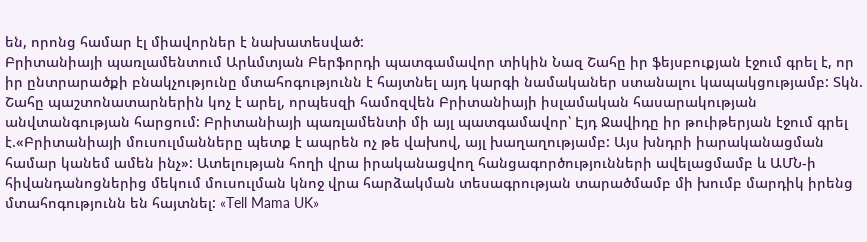են, որոնց համար էլ միավորներ է նախատեսված:
Բրիտանիայի պառլամենտում Արևմտյան Բերֆորդի պատգամավոր տիկին Նազ Շահը իր ֆեյսբուքյան էջում գրել է, որ իր ընտրարածքի բնակչությունը մտահոգությունն է հայտնել այդ կարգի նամականեր ստանալու կապակցությամբ: Տկն. Շահը պաշտոնատարներին կոչ է արել, որպեսզի համոզվեն Բրիտանիայի իսլամական հասարակության անվտանգության հարցում: Բրիտանիայի պառլամենտի մի այլ պատգամավոր՝ Էյդ Ջավիդը իր թուիթերյան էջում գրել է.«Բրիտանիայի մուսուլմանները պետք է ապրեն ոչ թե վախով, այլ խաղաղությամբ: Այս խնդրի իարականացման համար կանեմ ամեն ինչ»: Ատելության հողի վրա իրականացվող հանցագործությունների ավելացմամբ և ԱՄՆ-ի հիվանդանոցներից մեկում մուսուլման կնոջ վրա հարձակման տեսագրության տարածմամբ մի խումբ մարդիկ իրենց մտահոգությունն են հայտնել: «Tell Mama UK»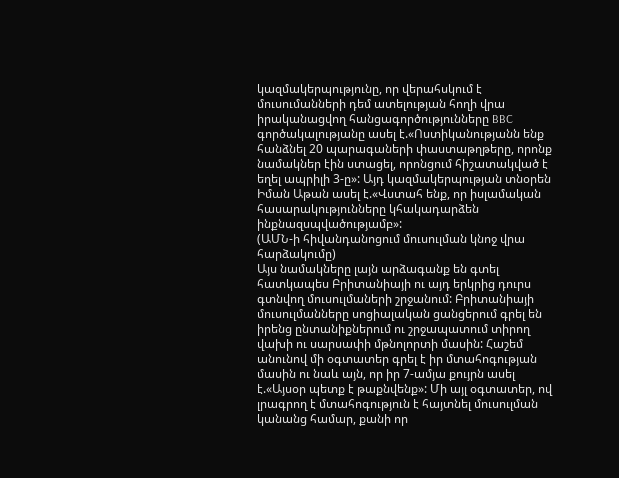կազմակերպությունը, որ վերահսկում է մուսումանների դեմ ատելության հողի վրա իրականացվող հանցագործությունները BBC գործակալությանը ասել է.«Ոստիկանությանն ենք հանձնել 20 պարագաների փաստաթղթերը, որոնք նամակներ էին ստացել, որոնցում հիշատակված է եղել ապրիլի 3-ը»: Այդ կազմակերպության տնօրեն Իման Աթան ասել է.«Վստահ ենք, որ իսլամական հասարակությունները կհակադարձեն ինքնազսպվածությամբ»:
(ԱՄՆ-ի հիվանդանոցում մուսուլման կնոջ վրա հարձակումը)
Այս նամակները լայն արձագանք են գտել հատկապես Բրիտանիայի ու այդ երկրից դուրս գտնվող մուսուլմաների շրջանում: Բրիտանիայի մուսուլմանները սոցիալական ցանցերում գրել են իրենց ընտանիքներում ու շրջապատում տիրող վախի ու սարսափի մթնոլորտի մասին: Հաշեմ անունով մի օգտատեր գրել է իր մտահոգության մասին ու նաև այն, որ իր 7-ամյա քույրն ասել է.«Այսօր պետք է թաքնվենք»: Մի այլ օգտատեր, ով լրագրող է մտահոգություն է հայտնել մուսուլման կանանց համար, քանի որ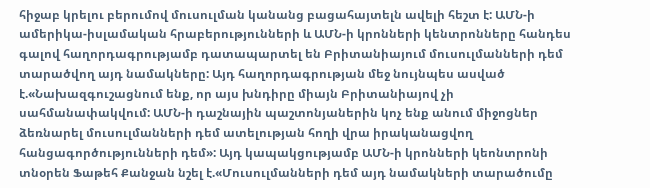հիջաբ կրելու բերումով մուսուլման կանանց բացահայտելն ավելի հեշտ է: ԱՄՆ-ի ամերիկա-իսլամական հրաբերությունների և ԱՄՆ-ի կրոնների կենտրոնները հանդես գալով հաղորդագրությամբ դատապարտել են Բրիտանիայում մուսուլմանների դեմ տարածվող այդ նամակները: Այդ հաղորդագրության մեջ նույնպես ասված է.«Նախազգուշացնում ենք, որ այս խնդիրը միայն Բրիտանիայով չի սահմանափակվում: ԱՄՆ-ի դաշնային պաշտոնյաներին կոչ ենք անում միջոցներ ձեռնարել մուսուլմանների դեմ ատելության հողի վրա իրականացվող հանցագործությունների դեմ»: Այդ կապակցությամբ ԱՄՆ-ի կրոնների կեոնտրոնի տնօրեն Ֆաթեհ Քանջան նշել է.«Մուսուլմանների դեմ այդ նամակների տարածումը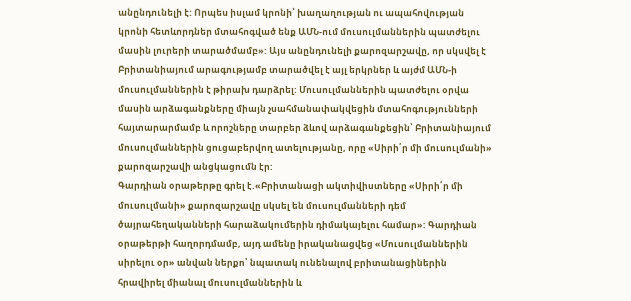անընդունելի է: Որպես իսլամ կրոնի՝ խաղաղության ու ապահովության կրոնի հետևորդներ մտահոգված ենք ԱՄՆ-ում մուսուլմաններին պատժելու մասին լուրերի տարածմամբ»: Այս անընդունելի քարոզարշավը, որ սկսվել է Բրիտանիայում արագությամբ տարածվել է այլ երկրներ և այժմ ԱՄՆ-ի մուսուլմաններին է թիրախ դարձրել: Մուսուլմաններին պատժելու օրվա մասին արձագանքները միայն չսահմանափակվեցին մտահոգությունների հայտարարմամբ և որոշները տարբեր ձևով արձագանքեցին՝ Բրիտանիայում մուսուլմաններին ցուցաբերվող ատելությանը, որը «Սիրի՛ր մի մուսուլմանի» քարոզարշավի անցկացումն էր:
Գարդիան օրաթերթը գրել է.«Բրիտանացի ակտիվիստները «Սիրի՛ր մի մուսուլմանի» քարոզարշավը սկսել են մուսուլմանների դեմ ծայրահեղականների հարաձակումերին դիմակայելու համար»: Գարդիան օրաթերթի հաղորդմամբ, այդ ամենը իրականացվեց «Մուսուլմաններին սիրելու օր» անվան ներքո՝ նպատակ ունենալով բրիտանացիներին հրավիրել միանալ մուսուլմաններին և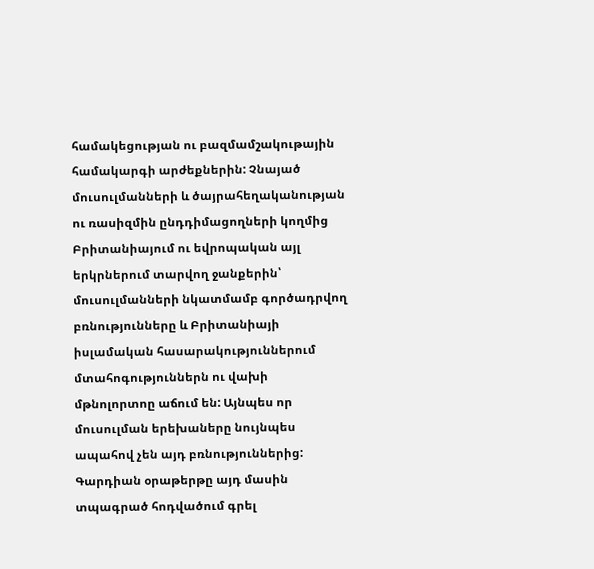համակեցության ու բազմամշակութային համակարգի արժեքներին: Չնայած մուսուլմանների և ծայրահեղականության ու ռասիզմին ընդդիմացողների կողմից Բրիտանիայում ու եվրոպական այլ երկրներում տարվող ջանքերին՝ մուսուլմանների նկատմամբ գործադրվող բռնությունները և Բրիտանիայի իսլամական հասարակություններում մտահոգություններն ու վախի մթնոլորտոը աճում են: Այնպես որ մուսուլման երեխաները նույնպես ապահով չեն այդ բռնություններից: Գարդիան օրաթերթը այդ մասին տպագրած հոդվածում գրել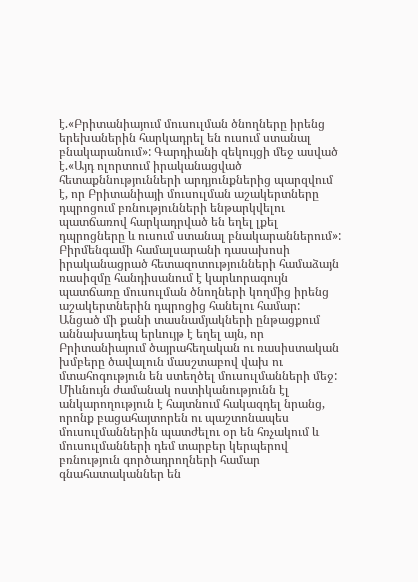է.«Բրիտանիայում մուսուլման ծնողները իրենց երեխաներին հարկադրել են ուսում ստանալ բնակարանում»: Գարդիանի զեկույցի մեջ ասված է.«Այդ ոլորտում իրականացված հետաքննությունների արդյունքներից պարզվում է, որ Բրիտանիայի մուսուլման աշակերտները դպրոցում բռնությունների ենթարկվելու պատճառով հարկադրված են եղել լքել դպրոցները և ուսում ստանալ բնակարաններում»: Բիրմենգամի համալսարանի դասախոսի իրականացրած հետազոտությունների համաձայն ռասիզմը հանդիսանում է կարևորագույն պատճառը մուսուլման ծնողների կողմից իրենց աշակերտներին դպրոցից հանելու համար: Անցած մի քանի տասնամյակների ընթացքում աննախադեպ երևույթ է եղել այն, որ Բրիտանիայում ծայրահեղական ու ռասիստական խմբերը ծավալուն մասշտաբով վախ ու մտահոգություն են ստեղծել մուսուլմանների մեջ: Միևնույն ժամանակ ոստիկանությունն էլ անկարողություն է հայտնում հակազդել նրանց, որոնք բացահայտորեն ու պաշտոնապես մուսուլմաններին պատժելու օր են հռչակում և մուսուլմանների դեմ տարբեր կերպերով բռնություն գործադրողների համար գնահատականներ են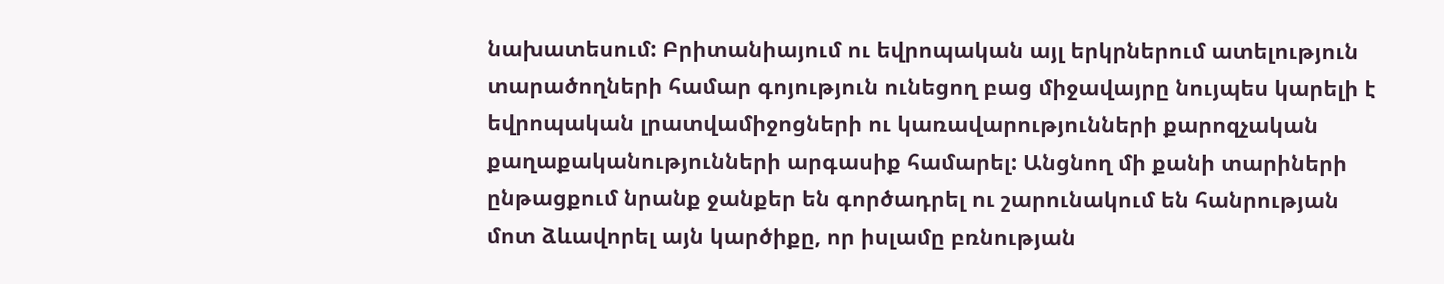նախատեսում: Բրիտանիայում ու եվրոպական այլ երկրներում ատելություն տարածողների համար գոյություն ունեցող բաց միջավայրը նույպես կարելի է եվրոպական լրատվամիջոցների ու կառավարությունների քարոզչական քաղաքականությունների արգասիք համարել: Անցնող մի քանի տարիների ընթացքում նրանք ջանքեր են գործադրել ու շարունակում են հանրության մոտ ձևավորել այն կարծիքը, որ իսլամը բռնության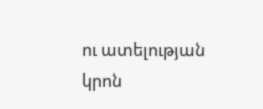ու ատելության կրոն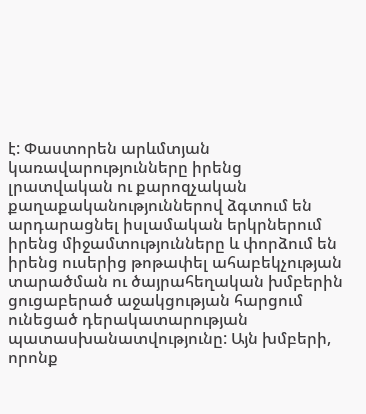է: Փաստորեն արևմտյան կառավարությունները իրենց լրատվական ու քարոզչական քաղաքականություններով ձգտում են արդարացնել իսլամական երկրներում իրենց միջամտությունները և փորձում են իրենց ուսերից թոթափել ահաբեկչության տարածման ու ծայրահեղական խմբերին ցուցաբերած աջակցության հարցում ունեցած դերակատարության պատասխանատվությունը: Այն խմբերի, որոնք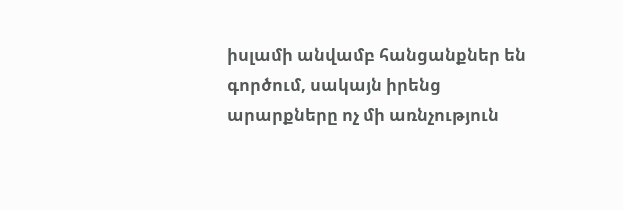իսլամի անվամբ հանցանքներ են գործում, սակայն իրենց արարքները ոչ մի առնչություն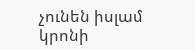չունեն իսլամ կրոնի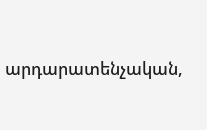արդարատենչական,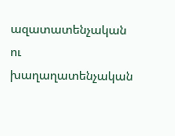ազատատենչական ու խաղաղատենչական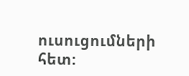ուսուցումների հետ: